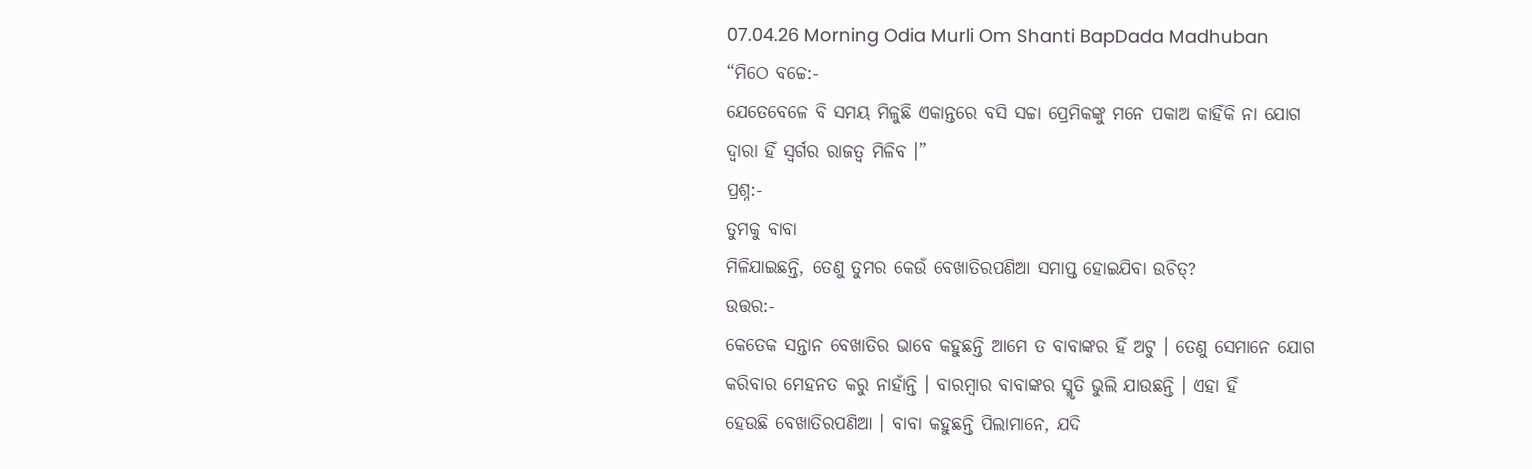07.04.26 Morning Odia Murli Om Shanti BapDada Madhuban
“ମିଠେ ବଚ୍ଚେ:-
ଯେତେବେଳେ ବି ସମୟ ମିଳୁଛି ଏକାନ୍ତରେ ବସି ସଚ୍ଚା ପ୍ରେମିକଙ୍କୁ ମନେ ପକାଅ କାହିଁକି ନା ଯୋଗ
ଦ୍ୱାରା ହିଁ ସ୍ୱର୍ଗର ରାଜତ୍ୱ ମିଳିବ ।”
ପ୍ରଶ୍ନ:-
ତୁମକୁ ବାବା
ମିଳିଯାଇଛନ୍ତି, ତେଣୁ ତୁମର କେଉଁ ବେଖାତିରପଣିଆ ସମାପ୍ତ ହୋଇଯିବା ଉଚିତ୍?
ଉତ୍ତର:-
କେତେକ ସନ୍ତାନ ବେଖାତିର ଭାବେ କହୁଛନ୍ତି ଆମେ ତ ବାବାଙ୍କର ହିଁ ଅଟୁ । ତେଣୁ ସେମାନେ ଯୋଗ
କରିବାର ମେହନତ କରୁ ନାହାଁନ୍ତି । ବାରମ୍ବାର ବାବାଙ୍କର ସ୍ମୃତି ଭୁଲି ଯାଉଛନ୍ତି । ଏହା ହିଁ
ହେଉଛି ବେଖାତିରପଣିଆ । ବାବା କହୁଛନ୍ତି ପିଲାମାନେ, ଯଦି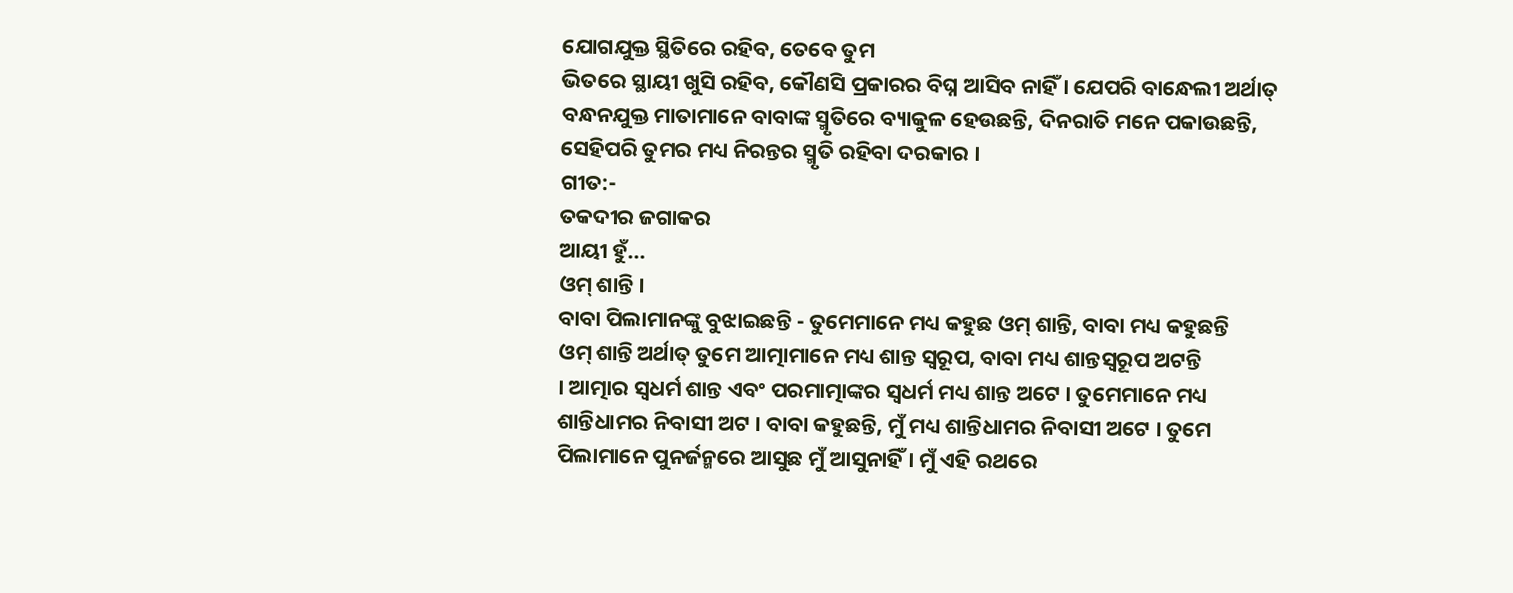ଯୋଗଯୁକ୍ତ ସ୍ଥିତିରେ ରହିବ, ତେବେ ତୁମ
ଭିତରେ ସ୍ଥାୟୀ ଖୁସି ରହିବ, କୌଣସି ପ୍ରକାରର ବିଘ୍ନ ଆସିବ ନାହିଁ । ଯେପରି ବାନ୍ଧେଲୀ ଅର୍ଥାତ୍
ବନ୍ଧନଯୁକ୍ତ ମାତାମାନେ ବାବାଙ୍କ ସ୍ମୃତିରେ ବ୍ୟାକୁଳ ହେଉଛନ୍ତି, ଦିନରାତି ମନେ ପକାଉଛନ୍ତି,
ସେହିପରି ତୁମର ମଧ୍ୟ ନିରନ୍ତର ସ୍ମୃତି ରହିବା ଦରକାର ।
ଗୀତ:-
ତକଦୀର ଜଗାକର
ଆୟୀ ହୁଁ...
ଓମ୍ ଶାନ୍ତି ।
ବାବା ପିଲାମାନଙ୍କୁ ବୁଝାଇଛନ୍ତି - ତୁମେମାନେ ମଧ୍ୟ କହୁଛ ଓମ୍ ଶାନ୍ତି, ବାବା ମଧ୍ୟ କହୁଛନ୍ତି
ଓମ୍ ଶାନ୍ତି ଅର୍ଥାତ୍ ତୁମେ ଆତ୍ମାମାନେ ମଧ୍ୟ ଶାନ୍ତ ସ୍ୱରୂପ, ବାବା ମଧ୍ୟ ଶାନ୍ତସ୍ୱରୂପ ଅଟନ୍ତି
। ଆତ୍ମାର ସ୍ୱଧର୍ମ ଶାନ୍ତ ଏବଂ ପରମାତ୍ମାଙ୍କର ସ୍ୱଧର୍ମ ମଧ୍ୟ ଶାନ୍ତ ଅଟେ । ତୁମେମାନେ ମଧ୍ୟ
ଶାନ୍ତିଧାମର ନିବାସୀ ଅଟ । ବାବା କହୁଛନ୍ତି, ମୁଁ ମଧ୍ୟ ଶାନ୍ତିଧାମର ନିବାସୀ ଅଟେ । ତୁମେ
ପିଲାମାନେ ପୁନର୍ଜନ୍ମରେ ଆସୁଛ ମୁଁ ଆସୁନାହିଁ । ମୁଁ ଏହି ରଥରେ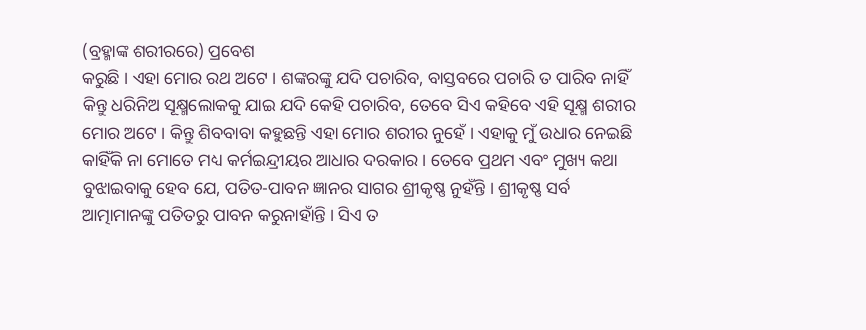(ବ୍ରହ୍ମାଙ୍କ ଶରୀରରେ) ପ୍ରବେଶ
କରୁଛି । ଏହା ମୋର ରଥ ଅଟେ । ଶଙ୍କରଙ୍କୁ ଯଦି ପଚାରିବ, ବାସ୍ତବରେ ପଚାରି ତ ପାରିବ ନାହିଁ
କିନ୍ତୁ ଧରିନିଅ ସୂକ୍ଷ୍ମଲୋକକୁ ଯାଇ ଯଦି କେହି ପଚାରିବ, ତେବେ ସିଏ କହିବେ ଏହି ସୂକ୍ଷ୍ମ ଶରୀର
ମୋର ଅଟେ । କିନ୍ତୁ ଶିବବାବା କହୁଛନ୍ତି ଏହା ମୋର ଶରୀର ନୁହେଁ । ଏହାକୁ ମୁଁ ଉଧାର ନେଇଛି
କାହିଁକି ନା ମୋତେ ମଧ୍ୟ କର୍ମଇନ୍ଦ୍ରୀୟର ଆଧାର ଦରକାର । ତେବେ ପ୍ରଥମ ଏବଂ ମୁଖ୍ୟ କଥା
ବୁଝାଇବାକୁ ହେବ ଯେ, ପତିତ-ପାବନ ଜ୍ଞାନର ସାଗର ଶ୍ରୀକୃଷ୍ଣ ନୁହଁନ୍ତି । ଶ୍ରୀକୃଷ୍ଣ ସର୍ବ
ଆତ୍ମାମାନଙ୍କୁ ପତିତରୁ ପାବନ କରୁନାହାଁନ୍ତି । ସିଏ ତ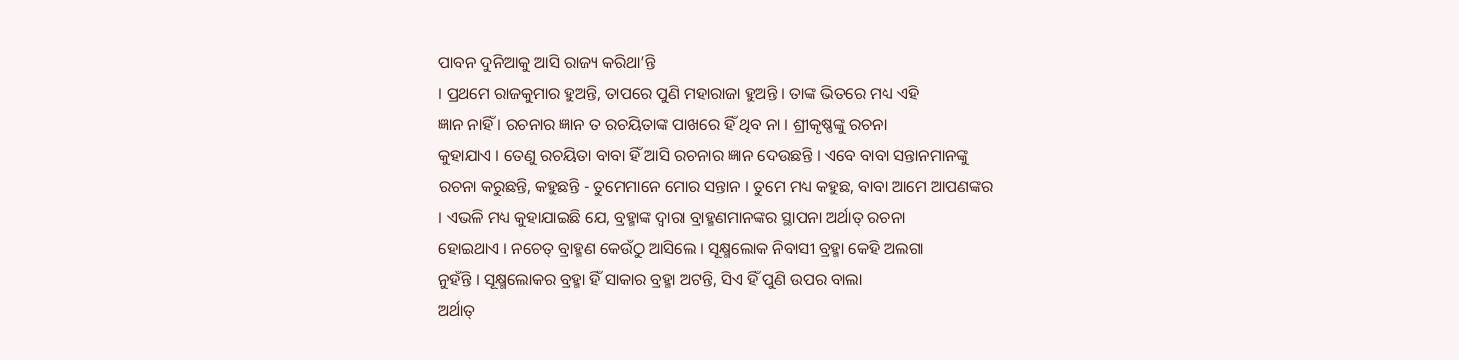ପାବନ ଦୁନିଆକୁ ଆସି ରାଜ୍ୟ କରିଥା’ନ୍ତି
। ପ୍ରଥମେ ରାଜକୁମାର ହୁଅନ୍ତି, ତାପରେ ପୁଣି ମହାରାଜା ହୁଅନ୍ତି । ତାଙ୍କ ଭିତରେ ମଧ୍ୟ ଏହି
ଜ୍ଞାନ ନାହିଁ । ରଚନାର ଜ୍ଞାନ ତ ରଚୟିତାଙ୍କ ପାଖରେ ହିଁ ଥିବ ନା । ଶ୍ରୀକୃଷ୍ଣଙ୍କୁ ରଚନା
କୁହାଯାଏ । ତେଣୁ ରଚୟିତା ବାବା ହିଁ ଆସି ରଚନାର ଜ୍ଞାନ ଦେଉଛନ୍ତି । ଏବେ ବାବା ସନ୍ତାନମାନଙ୍କୁ
ରଚନା କରୁଛନ୍ତି, କହୁଛନ୍ତି - ତୁମେମାନେ ମୋର ସନ୍ତାନ । ତୁମେ ମଧ୍ୟ କହୁଛ, ବାବା ଆମେ ଆପଣଙ୍କର
। ଏଭଳି ମଧ୍ୟ କୁହାଯାଇଛି ଯେ, ବ୍ରହ୍ମାଙ୍କ ଦ୍ୱାରା ବ୍ରାହ୍ମଣମାନଙ୍କର ସ୍ଥାପନା ଅର୍ଥାତ୍ ରଚନା
ହୋଇଥାଏ । ନଚେତ୍ ବ୍ରାହ୍ମଣ କେଉଁଠୁ ଆସିଲେ । ସୂକ୍ଷ୍ମଲୋକ ନିବାସୀ ବ୍ରହ୍ମା କେହି ଅଲଗା
ନୁହଁନ୍ତି । ସୂକ୍ଷ୍ମଲୋକର ବ୍ରହ୍ମା ହିଁ ସାକାର ବ୍ରହ୍ମା ଅଟନ୍ତି, ସିଏ ହିଁ ପୁଣି ଉପର ବାଲା
ଅର୍ଥାତ୍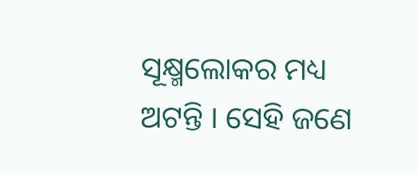ସୂକ୍ଷ୍ମଲୋକର ମଧ୍ୟ ଅଟନ୍ତି । ସେହି ଜଣେ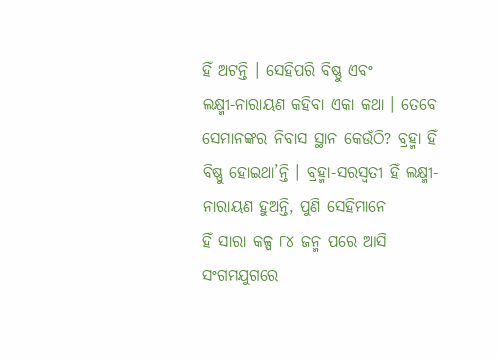ହିଁ ଅଟନ୍ତି । ସେହିପରି ବିଷ୍ଣୁ ଏବଂ
ଲକ୍ଷ୍ମୀ-ନାରାୟଣ କହିବା ଏକା କଥା । ତେବେ ସେମାନଙ୍କର ନିବାସ ସ୍ଥାନ କେଉଁଠି? ବ୍ରହ୍ମା ହିଁ
ବିଷ୍ଣୁ ହୋଇଥା’ନ୍ତି । ବ୍ରହ୍ମା-ସରସ୍ୱତୀ ହିଁ ଲକ୍ଷ୍ମୀ-ନାରାୟଣ ହୁଅନ୍ତି, ପୁଣି ସେହିମାନେ
ହିଁ ସାରା କଳ୍ପ ୮୪ ଜନ୍ମ ପରେ ଆସି ସଂଗମଯୁଗରେ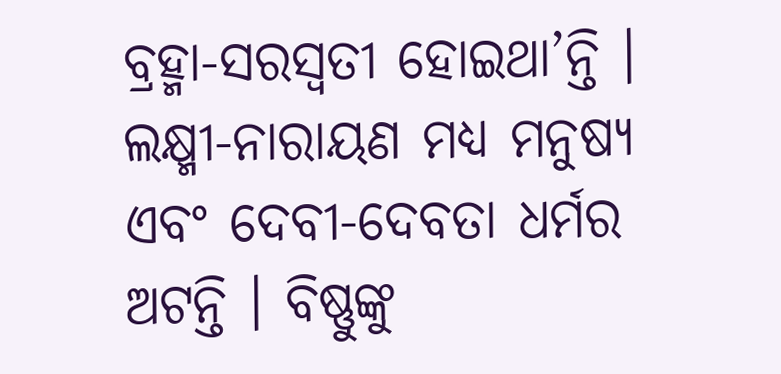ବ୍ରହ୍ମା-ସରସ୍ୱତୀ ହୋଇଥା’ନ୍ତି ।
ଲକ୍ଷ୍ମୀ-ନାରାୟଣ ମଧ୍ୟ ମନୁଷ୍ୟ ଏବଂ ଦେବୀ-ଦେବତା ଧର୍ମର ଅଟନ୍ତି । ବିଷ୍ଣୁଙ୍କୁ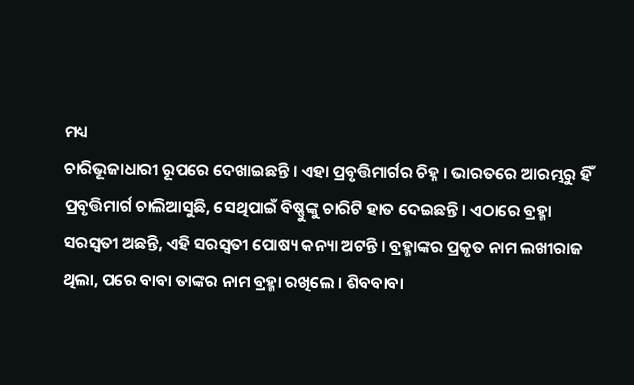ମଧ୍ୟ
ଚାରିଭୂଜାଧାରୀ ରୂପରେ ଦେଖାଇଛନ୍ତି । ଏହା ପ୍ରବୃତ୍ତିମାର୍ଗର ଚିହ୍ନ । ଭାରତରେ ଆରମ୍ଭରୁ ହିଁ
ପ୍ରବୃତ୍ତିମାର୍ଗ ଚାଲିଆସୁଛି, ସେଥିପାଇଁ ବିଷ୍ଣୁଙ୍କୁ ଚାରିଟି ହାତ ଦେଇଛନ୍ତି । ଏଠାରେ ବ୍ରହ୍ମା
ସରସ୍ୱତୀ ଅଛନ୍ତି, ଏହି ସରସ୍ୱତୀ ପୋଷ୍ୟ କନ୍ୟା ଅଟନ୍ତି । ବ୍ରହ୍ମାଙ୍କର ପ୍ରକୃତ ନାମ ଲଖୀରାଜ
ଥିଲା, ପରେ ବାବା ତାଙ୍କର ନାମ ବ୍ରହ୍ମା ରଖିଲେ । ଶିବବାବା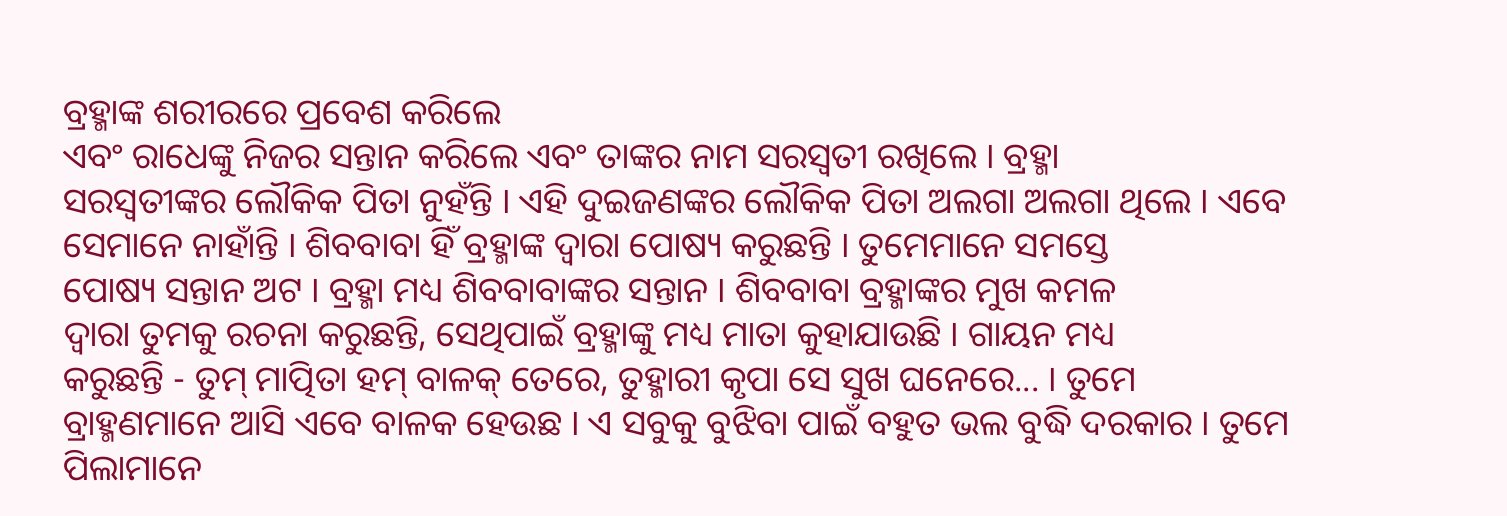ବ୍ରହ୍ମାଙ୍କ ଶରୀରରେ ପ୍ରବେଶ କରିଲେ
ଏବଂ ରାଧେଙ୍କୁ ନିଜର ସନ୍ତାନ କରିଲେ ଏବଂ ତାଙ୍କର ନାମ ସରସ୍ୱତୀ ରଖିଲେ । ବ୍ରହ୍ମା
ସରସ୍ୱତୀଙ୍କର ଲୌକିକ ପିତା ନୁହଁନ୍ତି । ଏହି ଦୁଇଜଣଙ୍କର ଲୌକିକ ପିତା ଅଲଗା ଅଲଗା ଥିଲେ । ଏବେ
ସେମାନେ ନାହାଁନ୍ତି । ଶିବବାବା ହିଁ ବ୍ରହ୍ମାଙ୍କ ଦ୍ୱାରା ପୋଷ୍ୟ କରୁଛନ୍ତି । ତୁମେମାନେ ସମସ୍ତେ
ପୋଷ୍ୟ ସନ୍ତାନ ଅଟ । ବ୍ରହ୍ମା ମଧ୍ୟ ଶିବବାବାଙ୍କର ସନ୍ତାନ । ଶିବବାବା ବ୍ରହ୍ମାଙ୍କର ମୁଖ କମଳ
ଦ୍ୱାରା ତୁମକୁ ରଚନା କରୁଛନ୍ତି, ସେଥିପାଇଁ ବ୍ରହ୍ମାଙ୍କୁ ମଧ୍ୟ ମାତା କୁହାଯାଉଛି । ଗାୟନ ମଧ୍ୟ
କରୁଛନ୍ତି - ତୁମ୍ ମାତ୍ପିତା ହମ୍ ବାଳକ୍ ତେରେ, ତୁହ୍ମାରୀ କୃପା ସେ ସୁଖ ଘନେରେ... । ତୁମେ
ବ୍ରାହ୍ମଣମାନେ ଆସି ଏବେ ବାଳକ ହେଉଛ । ଏ ସବୁକୁ ବୁଝିବା ପାଇଁ ବହୁତ ଭଲ ବୁଦ୍ଧି ଦରକାର । ତୁମେ
ପିଲାମାନେ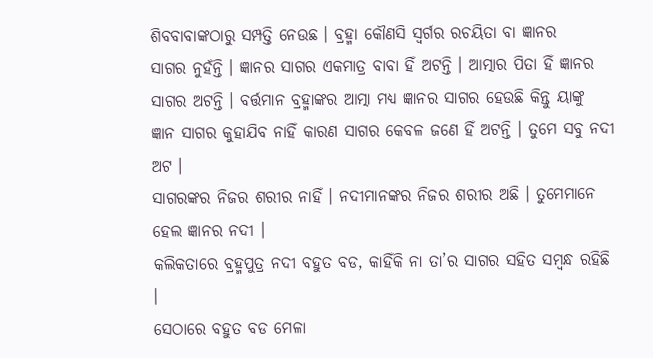ଶିବବାବାଙ୍କଠାରୁ ସମ୍ପତ୍ତି ନେଉଛ । ବ୍ରହ୍ମା କୌଣସି ସ୍ୱର୍ଗର ରଚୟିତା ବା ଜ୍ଞାନର
ସାଗର ନୁହଁନ୍ତି । ଜ୍ଞାନର ସାଗର ଏକମାତ୍ର ବାବା ହିଁ ଅଟନ୍ତି । ଆତ୍ମାର ପିତା ହିଁ ଜ୍ଞାନର
ସାଗର ଅଟନ୍ତି । ବର୍ତ୍ତମାନ ବ୍ରହ୍ମାଙ୍କର ଆତ୍ମା ମଧ୍ୟ ଜ୍ଞାନର ସାଗର ହେଉଛି କିନ୍ତୁ ୟାଙ୍କୁ
ଜ୍ଞାନ ସାଗର କୁହାଯିବ ନାହିଁ କାରଣ ସାଗର କେବଳ ଜଣେ ହିଁ ଅଟନ୍ତି । ତୁମେ ସବୁ ନଦୀ ଅଟ ।
ସାଗରଙ୍କର ନିଜର ଶରୀର ନାହିଁ । ନଦୀମାନଙ୍କର ନିଜର ଶରୀର ଅଛି । ତୁମେମାନେ ହେଲ ଜ୍ଞାନର ନଦୀ ।
କଲିକତାରେ ବ୍ରହ୍ମପୁତ୍ର ନଦୀ ବହୁତ ବଡ, କାହିଁକି ନା ତା’ର ସାଗର ସହିତ ସମ୍ବନ୍ଧ ରହିଛି ।
ସେଠାରେ ବହୁତ ବଡ ମେଳା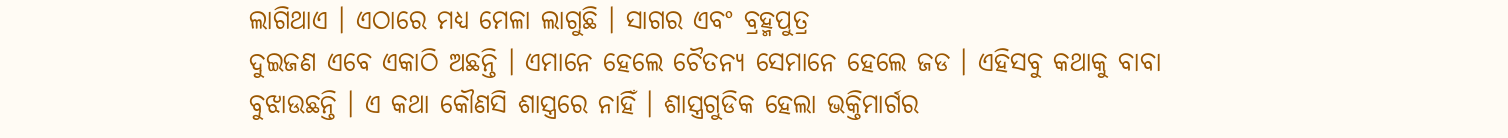ଲାଗିଥାଏ । ଏଠାରେ ମଧ୍ୟ ମେଳା ଲାଗୁଛି । ସାଗର ଏବଂ ବ୍ରହ୍ମପୁତ୍ର
ଦୁଇଜଣ ଏବେ ଏକାଠି ଅଛନ୍ତି । ଏମାନେ ହେଲେ ଚୈତନ୍ୟ ସେମାନେ ହେଲେ ଜଡ । ଏହିସବୁ କଥାକୁ ବାବା
ବୁଝାଉଛନ୍ତି । ଏ କଥା କୌଣସି ଶାସ୍ତ୍ରରେ ନାହିଁ । ଶାସ୍ତ୍ରଗୁଡିକ ହେଲା ଭକ୍ତିମାର୍ଗର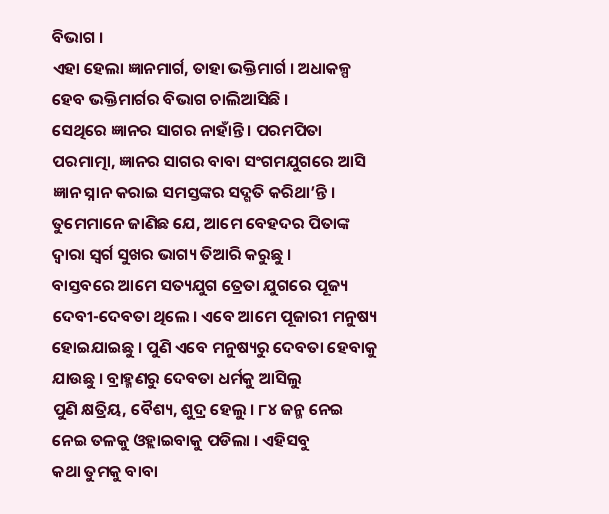ବିଭାଗ ।
ଏହା ହେଲା ଜ୍ଞାନମାର୍ଗ, ତାହା ଭକ୍ତିମାର୍ଗ । ଅଧାକଳ୍ପ ହେବ ଭକ୍ତିମାର୍ଗର ବିଭାଗ ଚାଲିଆସିଛି ।
ସେଥିରେ ଜ୍ଞାନର ସାଗର ନାହାଁନ୍ତି । ପରମପିତା ପରମାତ୍ମା, ଜ୍ଞାନର ସାଗର ବାବା ସଂଗମଯୁଗରେ ଆସି
ଜ୍ଞାନ ସ୍ନାନ କରାଇ ସମସ୍ତଙ୍କର ସଦ୍ଗତି କରିଥା’ନ୍ତି ।
ତୁମେମାନେ ଜାଣିଛ ଯେ, ଆମେ ବେହଦର ପିତାଙ୍କ ଦ୍ୱାରା ସ୍ୱର୍ଗ ସୁଖର ଭାଗ୍ୟ ତିଆରି କରୁଛୁ ।
ବାସ୍ତବରେ ଆମେ ସତ୍ୟଯୁଗ ତ୍ରେତା ଯୁଗରେ ପୂଜ୍ୟ ଦେବୀ-ଦେବତା ଥିଲେ । ଏବେ ଆମେ ପୂଜାରୀ ମନୁଷ୍ୟ
ହୋଇଯାଇଛୁ । ପୁଣି ଏବେ ମନୁଷ୍ୟରୁ ଦେବତା ହେବାକୁ ଯାଉଛୁ । ବ୍ରାହ୍ମଣରୁ ଦେବତା ଧର୍ମକୁ ଆସିଲୁ
ପୁଣି କ୍ଷତ୍ରିୟ, ବୈଶ୍ୟ, ଶୁଦ୍ର ହେଲୁ । ୮୪ ଜନ୍ମ ନେଇ ନେଇ ତଳକୁ ଓହ୍ଲାଇବାକୁ ପଡିଲା । ଏହିସବୁ
କଥା ତୁମକୁ ବାବା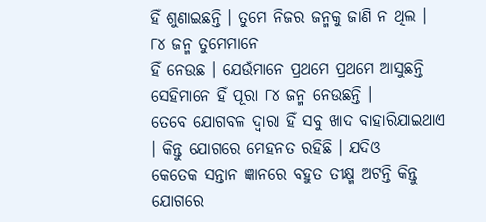ହିଁ ଶୁଣାଇଛନ୍ତି । ତୁମେ ନିଜର ଜନ୍ମକୁ ଜାଣି ନ ଥିଲ । ୮୪ ଜନ୍ମ ତୁମେମାନେ
ହିଁ ନେଉଛ । ଯେଉଁମାନେ ପ୍ରଥମେ ପ୍ରଥମେ ଆସୁଛନ୍ତି ସେହିମାନେ ହିଁ ପୂରା ୮୪ ଜନ୍ମ ନେଉଛନ୍ତି ।
ତେବେ ଯୋଗବଳ ଦ୍ୱାରା ହିଁ ସବୁ ଖାଦ ବାହାରିଯାଇଥାଏ । କିନ୍ତୁ ଯୋଗରେ ମେହନତ ରହିଛି । ଯଦିଓ
କେତେକ ସନ୍ତାନ ଜ୍ଞାନରେ ବହୁତ ତୀକ୍ଷ୍ମ ଅଟନ୍ତି କିନ୍ତୁ ଯୋଗରେ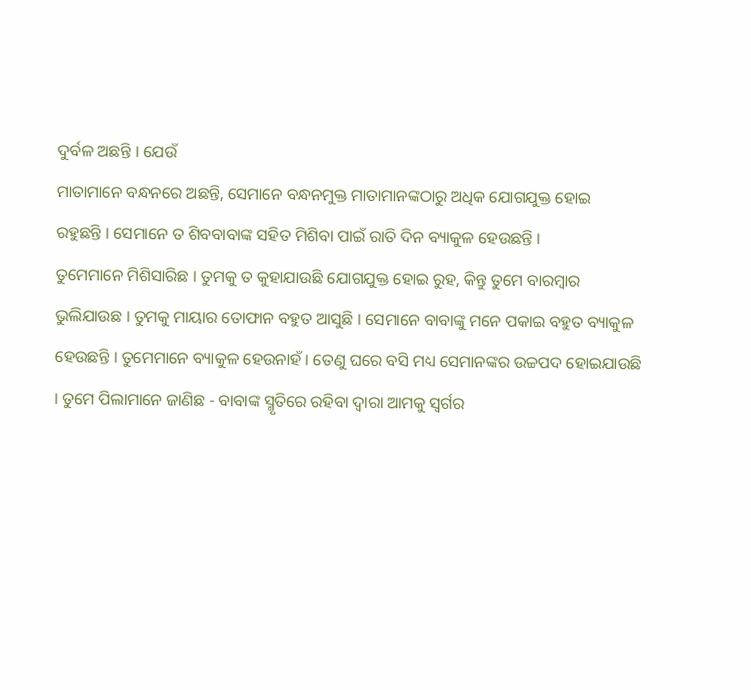ଦୁର୍ବଳ ଅଛନ୍ତି । ଯେଉଁ
ମାତାମାନେ ବନ୍ଧନରେ ଅଛନ୍ତି, ସେମାନେ ବନ୍ଧନମୁକ୍ତ ମାତାମାନଙ୍କଠାରୁ ଅଧିକ ଯୋଗଯୁକ୍ତ ହୋଇ
ରହୁଛନ୍ତି । ସେମାନେ ତ ଶିବବାବାଙ୍କ ସହିତ ମିଶିବା ପାଇଁ ରାତି ଦିନ ବ୍ୟାକୁଳ ହେଉଛନ୍ତି ।
ତୁମେମାନେ ମିଶିସାରିଛ । ତୁମକୁ ତ କୁହାଯାଉଛି ଯୋଗଯୁକ୍ତ ହୋଇ ରୁହ, କିନ୍ତୁ ତୁମେ ବାରମ୍ବାର
ଭୁଲିଯାଉଛ । ତୁମକୁ ମାୟାର ତୋଫାନ ବହୁତ ଆସୁଛି । ସେମାନେ ବାବାଙ୍କୁ ମନେ ପକାଇ ବହୁତ ବ୍ୟାକୁଳ
ହେଉଛନ୍ତି । ତୁମେମାନେ ବ୍ୟାକୁଳ ହେଉନାହଁ । ତେଣୁ ଘରେ ବସି ମଧ୍ୟ ସେମାନଙ୍କର ଉଚ୍ଚପଦ ହୋଇଯାଉଛି
। ତୁମେ ପିଲାମାନେ ଜାଣିଛ - ବାବାଙ୍କ ସ୍ମୃତିରେ ରହିବା ଦ୍ୱାରା ଆମକୁ ସ୍ୱର୍ଗର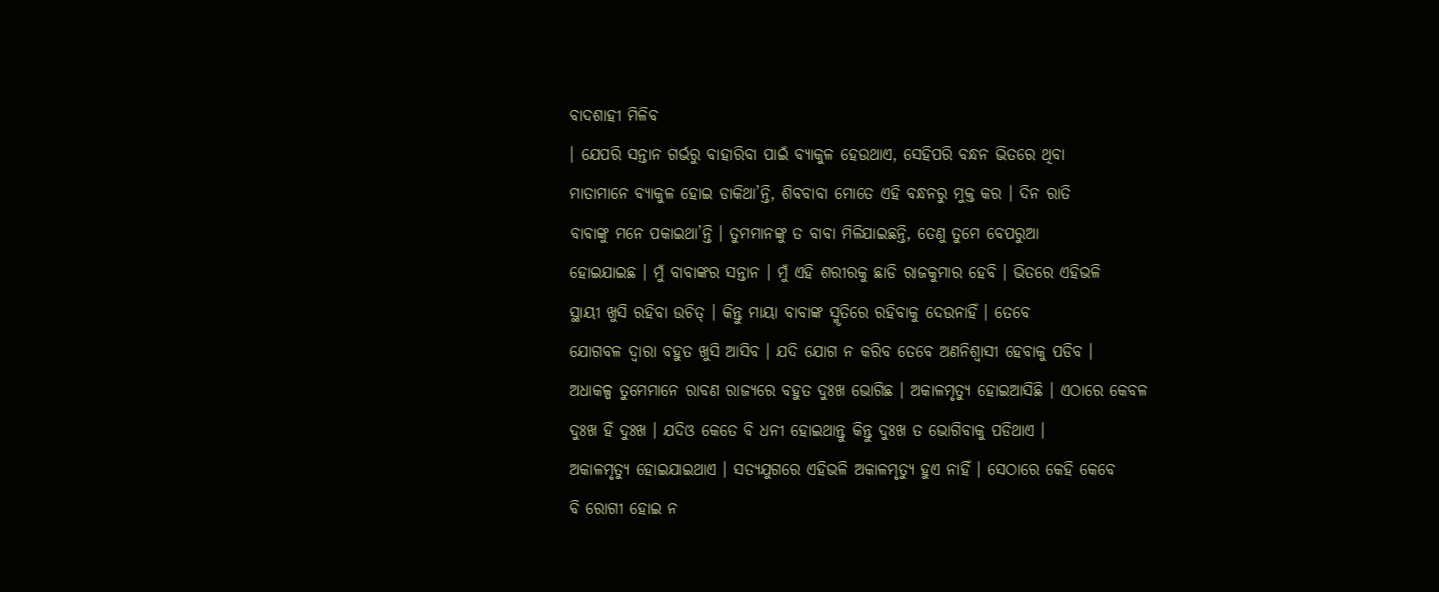ବାଦଶାହୀ ମିଳିବ
। ଯେପରି ସନ୍ତାନ ଗର୍ଭରୁ ବାହାରିବା ପାଇଁ ବ୍ୟାକୁଳ ହେଉଥାଏ, ସେହିପରି ବନ୍ଧନ ଭିତରେ ଥିବା
ମାତାମାନେ ବ୍ୟାକୁଳ ହୋଇ ଡାକିଥା’ନ୍ତି, ଶିବବାବା ମୋତେ ଏହି ବନ୍ଧନରୁ ମୁକ୍ତ କର । ଦିନ ରାତି
ବାବାଙ୍କୁ ମନେ ପକାଇଥା’ନ୍ତି । ତୁମମାନଙ୍କୁ ତ ବାବା ମିଳିଯାଇଛନ୍ତି, ତେଣୁ ତୁମେ ବେପରୁଆ
ହୋଇଯାଇଛ । ମୁଁ ବାବାଙ୍କର ସନ୍ତାନ । ମୁଁ ଏହି ଶରୀରକୁ ଛାଡି ରାଜକୁମାର ହେବି । ଭିତରେ ଏହିଭଳି
ସ୍ଥାୟୀ ଖୁସି ରହିବା ଉଚିତ୍ । କିନ୍ତୁ ମାୟା ବାବାଙ୍କ ସ୍ମୃତିରେ ରହିବାକୁ ଦେଉନାହିଁ । ତେବେ
ଯୋଗବଳ ଦ୍ୱାରା ବହୁତ ଖୁସି ଆସିବ । ଯଦି ଯୋଗ ନ କରିବ ତେବେ ଅଣନିଶ୍ୱାସୀ ହେବାକୁ ପଡିବ ।
ଅଧାକଳ୍ପ ତୁମେମାନେ ରାବଣ ରାଜ୍ୟରେ ବହୁତ ଦୁଃଖ ଭୋଗିଛ । ଅକାଳମୃତ୍ୟୁ ହୋଇଆସିଛି । ଏଠାରେ କେବଳ
ଦୁଃଖ ହିଁ ଦୁଃଖ । ଯଦିଓ କେତେ ବି ଧନୀ ହୋଇଥାନ୍ତୁ କିନ୍ତୁ ଦୁଃଖ ତ ଭୋଗିବାକୁ ପଡିଥାଏ ।
ଅକାଳମୃତ୍ୟୁ ହୋଇଯାଇଥାଏ । ସତ୍ୟଯୁଗରେ ଏହିଭଳି ଅକାଳମୃତ୍ୟୁ ହୁଏ ନାହିଁ । ସେଠାରେ କେହି କେବେ
ବି ରୋଗୀ ହୋଇ ନ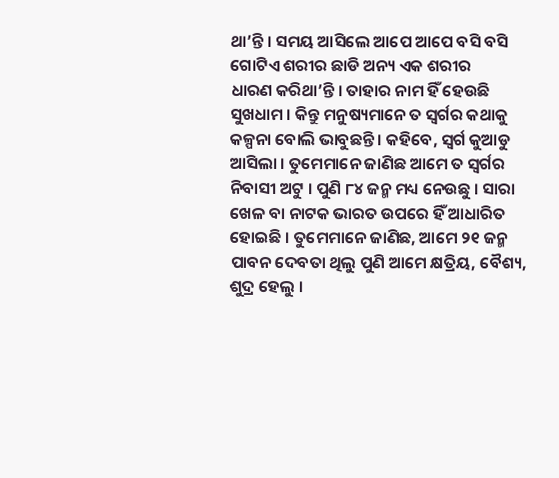ଥା’ନ୍ତି । ସମୟ ଆସିଲେ ଆପେ ଆପେ ବସି ବସି ଗୋଟିଏ ଶରୀର ଛାଡି ଅନ୍ୟ ଏକ ଶରୀର
ଧାରଣ କରିଥା’ନ୍ତି । ତାହାର ନାମ ହିଁ ହେଉଛି ସୁଖଧାମ । କିନ୍ତୁ ମନୁଷ୍ୟମାନେ ତ ସ୍ୱର୍ଗର କଥାକୁ
କଳ୍ପନା ବୋଲି ଭାବୁଛନ୍ତି । କହିବେ, ସ୍ୱର୍ଗ କୁଆଡୁ ଆସିଲା । ତୁମେମାନେ ଜାଣିଛ ଆମେ ତ ସ୍ୱର୍ଗର
ନିବାସୀ ଅଟୁ । ପୁଣି ୮୪ ଜନ୍ମ ମଧ୍ୟ ନେଉଛୁ । ସାରା ଖେଳ ବା ନାଟକ ଭାରତ ଉପରେ ହିଁ ଆଧାରିତ
ହୋଇଛି । ତୁମେମାନେ ଜାଣିଛ, ଆମେ ୨୧ ଜନ୍ମ ପାବନ ଦେବତା ଥିଲୁ ପୁଣି ଆମେ କ୍ଷତ୍ରିୟ, ବୈଶ୍ୟ,
ଶୁଦ୍ର ହେଲୁ ।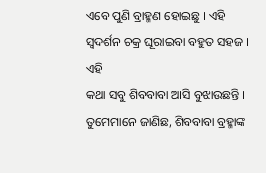ଏବେ ପୁଣି ବ୍ରାହ୍ମଣ ହୋଇଛୁ । ଏହି ସ୍ୱଦର୍ଶନ ଚକ୍ର ଘୂରାଇବା ବହୁତ ସହଜ । ଏହି
କଥା ସବୁ ଶିବବାବା ଆସି ବୁଝାଉଛନ୍ତି ।
ତୁମେମାନେ ଜାଣିଛ, ଶିବବାବା ବ୍ରହ୍ମାଙ୍କ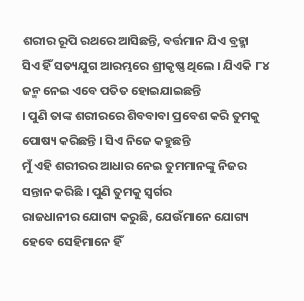ଶରୀର ରୂପି ରଥରେ ଆସିଛନ୍ତି, ବର୍ତ୍ତମାନ ଯିଏ ବ୍ରହ୍ମା
ସିଏ ହିଁ ସତ୍ୟଯୁଗ ଆରମ୍ଭରେ ଶ୍ରୀକୃଷ୍ଣ ଥିଲେ । ଯିଏକି ୮୪ ଜନ୍ମ ନେଇ ଏବେ ପତିତ ହୋଇଯାଇଛନ୍ତି
। ପୁଣି ତାଙ୍କ ଶରୀରରେ ଶିବବାବା ପ୍ରବେଶ କରି ତୁମକୁ ପୋଷ୍ୟ କରିଛନ୍ତି । ସିଏ ନିଜେ କହୁଛନ୍ତି
ମୁଁ ଏହି ଶରୀରର ଆଧାର ନେଇ ତୁମମାନଙ୍କୁ ନିଜର ସନ୍ତାନ କରିଛି । ପୁଣି ତୁମକୁ ସ୍ୱର୍ଗର
ରାଜଧାନୀର ଯୋଗ୍ୟ କରୁଛି, ଯେଉଁମାନେ ଯୋଗ୍ୟ ହେବେ ସେହିମାନେ ହିଁ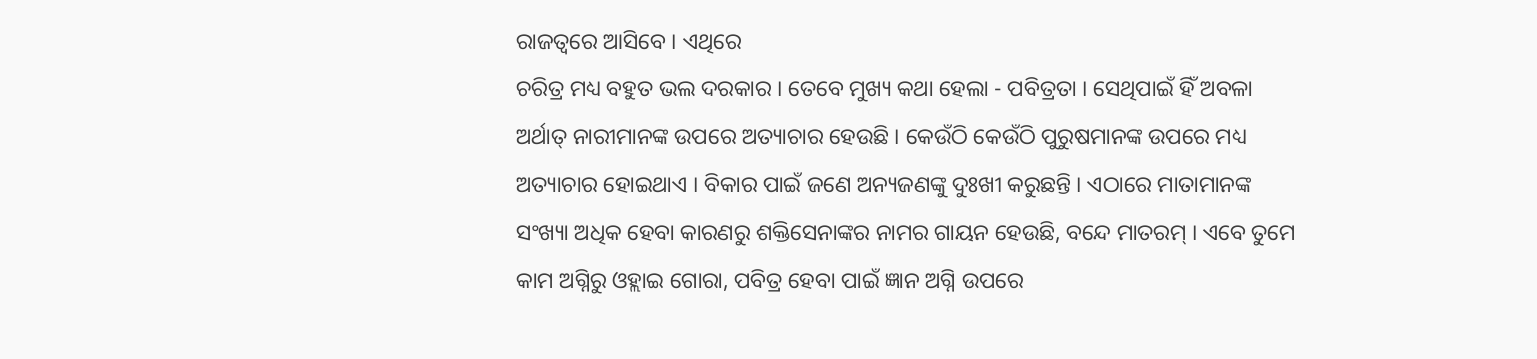ରାଜତ୍ୱରେ ଆସିବେ । ଏଥିରେ
ଚରିତ୍ର ମଧ୍ୟ ବହୁତ ଭଲ ଦରକାର । ତେବେ ମୁଖ୍ୟ କଥା ହେଲା - ପବିତ୍ରତା । ସେଥିପାଇଁ ହିଁ ଅବଳା
ଅର୍ଥାତ୍ ନାରୀମାନଙ୍କ ଉପରେ ଅତ୍ୟାଚାର ହେଉଛି । କେଉଁଠି କେଉଁଠି ପୁରୁଷମାନଙ୍କ ଉପରେ ମଧ୍ୟ
ଅତ୍ୟାଚାର ହୋଇଥାଏ । ବିକାର ପାଇଁ ଜଣେ ଅନ୍ୟଜଣଙ୍କୁ ଦୁଃଖୀ କରୁଛନ୍ତି । ଏଠାରେ ମାତାମାନଙ୍କ
ସଂଖ୍ୟା ଅଧିକ ହେବା କାରଣରୁ ଶକ୍ତିସେନାଙ୍କର ନାମର ଗାୟନ ହେଉଛି, ବନ୍ଦେ ମାତରମ୍ । ଏବେ ତୁମେ
କାମ ଅଗ୍ନିରୁ ଓହ୍ଲାଇ ଗୋରା, ପବିତ୍ର ହେବା ପାଇଁ ଜ୍ଞାନ ଅଗ୍ନି ଉପରେ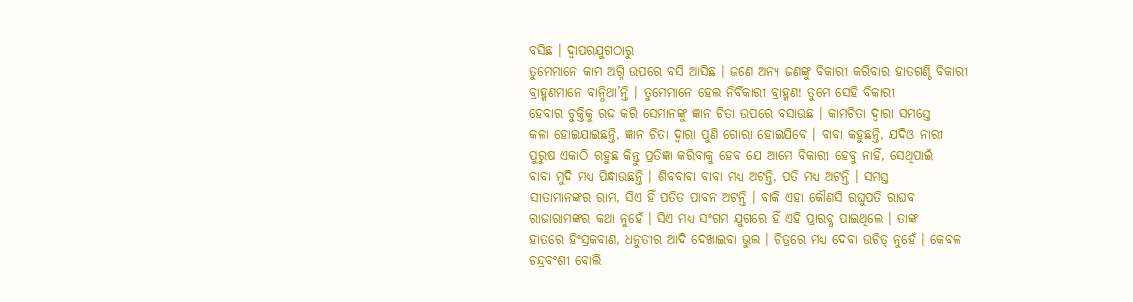ବସିଛ । ଦ୍ୱାପରଯୁଗଠାରୁ
ତୁମେମାନେ କାମ ଅଗ୍ନି ଉପରେ ବସି ଆସିଛ । ଜଣେ ଅନ୍ୟ ଜଣଙ୍କୁ ବିକାରୀ କରିବାର ହାତଗଣ୍ଠି ବିକାରୀ
ବ୍ରାହ୍ମଣମାନେ ବାନ୍ଧିଥା’ନ୍ତି । ତୁମେମାନେ ହେଲ ନିର୍ବିକାରୀ ବ୍ରାହ୍ମଣ! ତୁମେ ସେହି ବିକାରୀ
ହେବାର ଚୁକ୍ତିକୁ ରଦ୍ଦ କରି ସେମାନଙ୍କୁ ଜ୍ଞାନ ଚିତା ଉପରେ ବସାଉଛ । କାମଚିତା ଦ୍ୱାରା ସମସ୍ତେ
କଳା ହୋଇଯାଇଛନ୍ତି, ଜ୍ଞାନ ଚିତା ଦ୍ୱାରା ପୁଣି ଗୋରା ହୋଇଯିବେ । ବାବା କହୁଛନ୍ତି, ଯଦିଓ ନାରୀ
ପୁରୁଷ ଏକାଠି ରହୁଛ କିନ୍ତୁ ପ୍ରତିଜ୍ଞା କରିବାକୁ ହେବ ଯେ ଆମେ ବିକାରୀ ହେବୁ ନାହିଁ, ସେଥିପାଇଁ
ବାବା ମୁଦି ମଧ୍ୟ ପିନ୍ଧାଉଛନ୍ତି । ଶିବବାବା ବାବା ମଧ୍ୟ ଅଟନ୍ତି, ପତି ମଧ୍ୟ ଅଟନ୍ତି । ସମସ୍ତ
ସୀତାମାନଙ୍କର ରାମ, ସିଏ ହିଁ ପତିତ ପାବନ ଅଟନ୍ତି । ବାକି ଏହା କୌଣସି ରଘୁପତି ରାଘବ
ରାଜାରାମଙ୍କର କଥା ନୁହେଁ । ସିଏ ମଧ୍ୟ ସଂଗମ ଯୁଗରେ ହିଁ ଏହି ପ୍ରାରବ୍ଧ ପାଇଥିଲେ । ତାଙ୍କ
ହାତରେ ହିଂସ୍ରକବାଣ, ଧନୁତୀର ଆଦି ଦେଖାଇବା ଭୁଲ । ଚିତ୍ରରେ ମଧ୍ୟ ଦେବା ଉଚିତ୍ ନୁହେଁ । କେବଳ
ଚନ୍ଦ୍ରବଂଶୀ ବୋଲି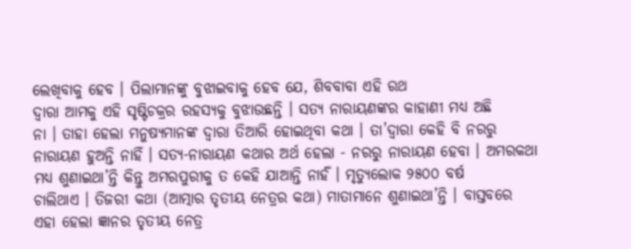ଲେଖିବାକୁ ହେବ । ପିଲାମାନଙ୍କୁ ବୁଝାଇବାକୁ ହେବ ଯେ, ଶିବବାବା ଏହି ରଥ
ଦ୍ୱାରା ଆମକୁ ଏହି ସୃଷ୍ଟିଚକ୍ରର ରହସ୍ୟକୁ ବୁଝାଉଛନ୍ତି । ସତ୍ୟ ନାରାୟଣଙ୍କର କାହାଣୀ ମଧ୍ୟ ଅଛି
ନା । ତାହା ହେଲା ମନୁଷ୍ୟମାନଙ୍କ ଦ୍ୱାରା ତିଆରି ହୋଇଥିବା କଥା । ତା’ଦ୍ୱାରା କେହି ବି ନରରୁ
ନାରାୟଣ ହୁଅନ୍ତି ନାହିଁ । ସତ୍ୟ-ନାରାୟଣ କଥାର ଅର୍ଥ ହେଲା - ନରରୁ ନାରାୟଣ ହେବା । ଅମରକଥା
ମଧ୍ୟ ଶୁଣାଇଥା’ନ୍ତି କିନ୍ତୁ ଅମରପୁରୀକୁ ତ କେହି ଯାଆନ୍ତି ନାର୍ହଁ । ମୃତ୍ୟୁଲୋକ ୨୫୦୦ ବର୍ଷ
ଚାଲିଥାଏ । ତିଜରୀ କଥା (ଆତ୍ମାର ତୃତୀୟ ନେତ୍ରର କଥା) ମାତାମାନେ ଶୁଣାଇଥା’ନ୍ତି । ବାସ୍ତବରେ
ଏହା ହେଲା ଜ୍ଞାନର ତୃତୀୟ ନେତ୍ର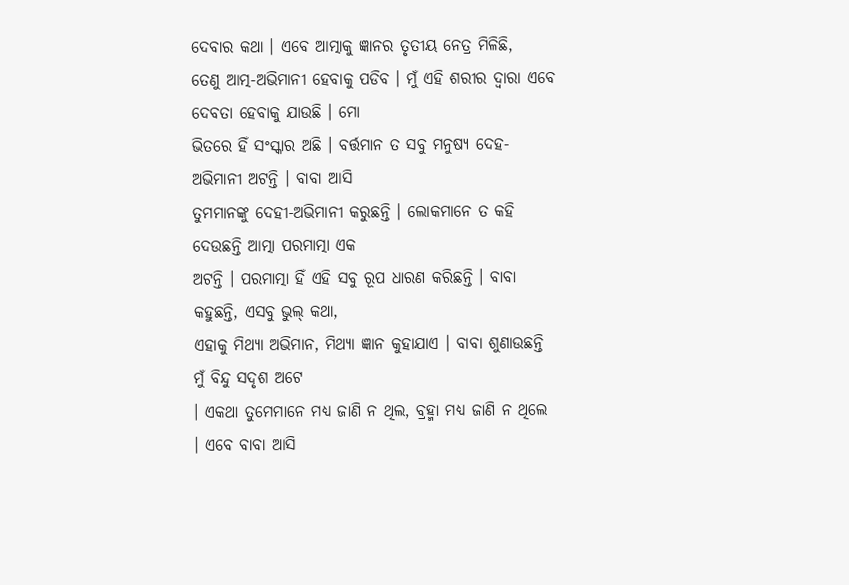ଦେବାର କଥା । ଏବେ ଆତ୍ମାକୁ ଜ୍ଞାନର ତୃତୀୟ ନେତ୍ର ମିଳିଛି,
ତେଣୁ ଆତ୍ମ-ଅଭିମାନୀ ହେବାକୁ ପଡିବ । ମୁଁ ଏହି ଶରୀର ଦ୍ୱାରା ଏବେ ଦେବତା ହେବାକୁ ଯାଉଛି । ମୋ
ଭିତରେ ହିଁ ସଂସ୍କାର ଅଛି । ବର୍ତ୍ତମାନ ତ ସବୁ ମନୁଷ୍ୟ ଦେହ-ଅଭିମାନୀ ଅଟନ୍ତି । ବାବା ଆସି
ତୁମମାନଙ୍କୁ ଦେହୀ-ଅଭିମାନୀ କରୁଛନ୍ତି । ଲୋକମାନେ ତ କହି ଦେଉଛନ୍ତି ଆତ୍ମା ପରମାତ୍ମା ଏକ
ଅଟନ୍ତି । ପରମାତ୍ମା ହିଁ ଏହି ସବୁ ରୂପ ଧାରଣ କରିଛନ୍ତି । ବାବା କହୁଛନ୍ତି, ଏସବୁ ଭୁଲ୍ କଥା,
ଏହାକୁ ମିଥ୍ୟା ଅଭିମାନ, ମିଥ୍ୟା ଜ୍ଞାନ କୁହାଯାଏ । ବାବା ଶୁଣାଉଛନ୍ତି ମୁଁ ବିନ୍ଦୁ ସଦୃଶ ଅଟେ
। ଏକଥା ତୁମେମାନେ ମଧ୍ୟ ଜାଣି ନ ଥିଲ, ବ୍ରହ୍ମା ମଧ୍ୟ ଜାଣି ନ ଥିଲେ । ଏବେ ବାବା ଆସି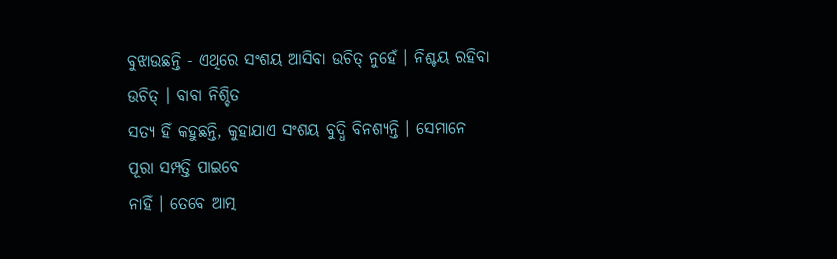ବୁଝାଉଛନ୍ତି - ଏଥିରେ ସଂଶୟ ଆସିବା ଉଚିତ୍ ନୁହେଁ । ନିଶ୍ଚୟ ରହିବା ଉଚିତ୍ । ବାବା ନିଶ୍ଚିତ
ସତ୍ୟ ହିଁ କହୁଛନ୍ତି, କୁହାଯାଏ ସଂଶୟ ବୁଦ୍ଧି ବିନଶ୍ୟନ୍ତି । ସେମାନେ ପୂରା ସମ୍ପତ୍ତି ପାଇବେ
ନାହିଁ । ତେବେ ଆତ୍ମ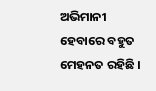ଅଭିମାନୀ ହେବାରେ ବହୁତ ମେହନତ ରହିଛି ।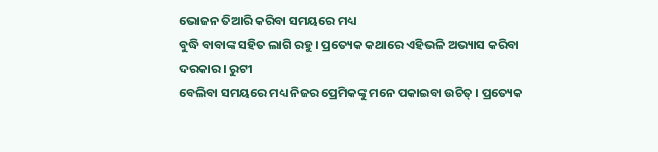ଭୋଜନ ତିଆରି କରିବା ସମୟରେ ମଧ୍ୟ
ବୁଦ୍ଧି ବାବାଙ୍କ ସହିତ ଲାଗି ରହୁ । ପ୍ରତ୍ୟେକ କଥାରେ ଏହିଭଳି ଅଭ୍ୟାସ କରିବା ଦରକାର । ରୁଟୀ
ବେଲିବା ସମୟରେ ମଧ୍ୟ ନିଜର ପ୍ରେମିକଙ୍କୁ ମନେ ପକାଇବା ଉଚିତ୍ । ପ୍ରତ୍ୟେକ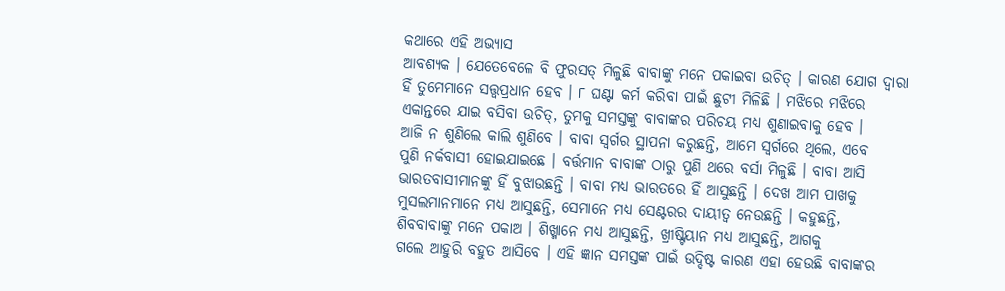କଥାରେ ଏହି ଅଭ୍ୟାସ
ଆବଶ୍ୟକ । ଯେତେବେଳେ ବି ଫୁରସତ୍ ମିଳୁଛି ବାବାଙ୍କୁ ମନେ ପକାଇବା ଉଚିତ୍ । କାରଣ ଯୋଗ ଦ୍ୱାରା
ହିଁ ତୁମେମାନେ ସତ୍ତ୍ୱପ୍ରଧାନ ହେବ । ୮ ଘଣ୍ଟା କର୍ମ କରିବା ପାଇଁ ଛୁଟୀ ମିଳିଛି । ମଝିରେ ମଝିରେ
ଏକାନ୍ତରେ ଯାଇ ବସିବା ଉଚିତ୍, ତୁମକୁ ସମସ୍ତଙ୍କୁ ବାବାଙ୍କର ପରିଚୟ ମଧ୍ୟ ଶୁଣାଇବାକୁ ହେବ ।
ଆଜି ନ ଶୁଣିଲେ କାଲି ଶୁଣିବେ । ବାବା ସ୍ୱର୍ଗର ସ୍ଥାପନା କରୁଛନ୍ତି, ଆମେ ସ୍ୱର୍ଗରେ ଥିଲେ, ଏବେ
ପୁଣି ନର୍କବାସୀ ହୋଇଯାଇଛେ । ବର୍ତ୍ତମାନ ବାବାଙ୍କ ଠାରୁ ପୁଣି ଥରେ ବର୍ସା ମିଳୁଛି । ବାବା ଆସି
ଭାରତବାସୀମାନଙ୍କୁ ହିଁ ବୁଝାଉଛନ୍ତି । ବାବା ମଧ୍ୟ ଭାରତରେ ହିଁ ଆସୁଛନ୍ତି । ଦେଖ ଆମ ପାଖକୁ
ମୁସଲମାନମାନେ ମଧ୍ୟ ଆସୁଛନ୍ତି, ସେମାନେ ମଧ୍ୟ ସେଣ୍ଟରର ଦାୟୀତ୍ୱ ନେଉଛନ୍ତି । କହୁଛନ୍ତି,
ଶିବବାବାଙ୍କୁ ମନେ ପକାଅ । ଶିଖ୍ମାନେ ମଧ୍ୟ ଆସୁଛନ୍ତି, ଖ୍ରୀଷ୍ଟିୟାନ ମଧ୍ୟ ଆସୁଛନ୍ତି, ଆଗକୁ
ଗଲେ ଆହୁରି ବହୁତ ଆସିବେ । ଏହି ଜ୍ଞାନ ସମସ୍ତଙ୍କ ପାଇଁ ଉଦ୍ଦିଷ୍ଟ କାରଣ ଏହା ହେଉଛି ବାବାଙ୍କର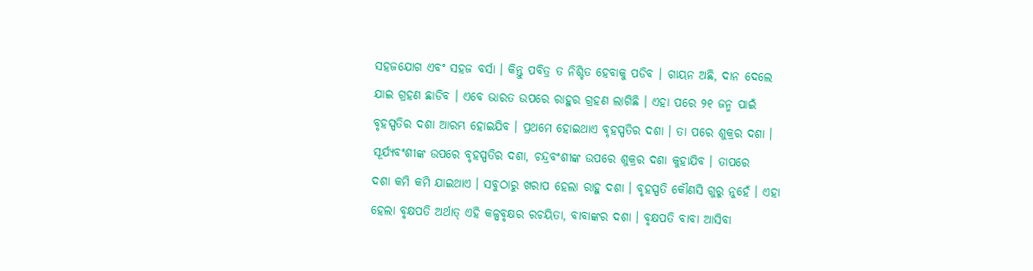ସହଜଯୋଗ ଏବଂ ସହଜ ବର୍ସା । କିନ୍ତୁ ପବିତ୍ର ତ ନିଶ୍ଚିତ ହେବାକୁ ପଡିବ । ଗାୟନ ଅଛି, ଦାନ ଦେଲେ
ଯାଇ ଗ୍ରହଣ ଛାଡିବ । ଏବେ ଭାରତ ଉପରେ ରାହୁର ଗ୍ରହଣ ଲାଗିଛି । ଏହା ପରେ ୨୧ ଜନ୍ମ ପାଇଁ
ବୃହସ୍ପତିର ଦଶା ଆରମ୍ଭ ହୋଇଯିବ । ପ୍ରଥମେ ହୋଇଥାଏ ବୃହସ୍ପତିର ଦଶା । ତା ପରେ ଶୁକ୍ରର ଦଶା ।
ସୂର୍ଯ୍ୟବଂଶୀଙ୍କ ଉପରେ ବୃହସ୍ପତିର ଦଶା, ଚନ୍ଦ୍ରବଂଶୀଙ୍କ ଉପରେ ଶୁକ୍ରର ଦଶା କୁହାଯିବ । ତାପରେ
ଦଶା କମି କମି ଯାଇଥାଏ । ସବୁଠାରୁ ଖରାପ ହେଲା ରାହୁ ଦଶା । ବୃହସ୍ପତି କୌଣସି ଗୁରୁ ନୁହେଁ । ଏହା
ହେଲା ବୃକ୍ଷପତି ଅର୍ଥାତ୍ ଏହି କଳ୍ପବୃକ୍ଷର ରଚୟିତା, ବାବାଙ୍କର ଦଶା । ବୃକ୍ଷପତି ବାବା ଆସିବା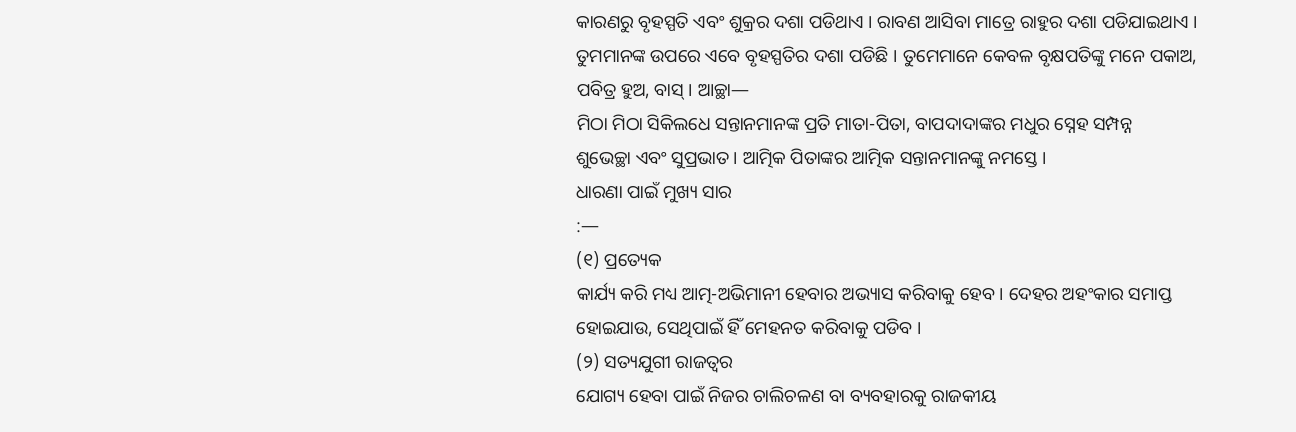କାରଣରୁ ବୃହସ୍ପତି ଏବଂ ଶୁକ୍ରର ଦଶା ପଡିଥାଏ । ରାବଣ ଆସିବା ମାତ୍ରେ ରାହୁର ଦଶା ପଡିଯାଇଥାଏ ।
ତୁମମାନଙ୍କ ଉପରେ ଏବେ ବୃହସ୍ପତିର ଦଶା ପଡିଛି । ତୁମେମାନେ କେବଳ ବୃକ୍ଷପତିଙ୍କୁ ମନେ ପକାଅ,
ପବିତ୍ର ହୁଅ, ବାସ୍ । ଆଚ୍ଛା—
ମିଠା ମିଠା ସିକିଲଧେ ସନ୍ତାନମାନଙ୍କ ପ୍ରତି ମାତା-ପିତା, ବାପଦାଦାଙ୍କର ମଧୁର ସ୍ନେହ ସମ୍ପନ୍ନ
ଶୁଭେଚ୍ଛା ଏବଂ ସୁପ୍ରଭାତ । ଆତ୍ମିକ ପିତାଙ୍କର ଆତ୍ମିକ ସନ୍ତାନମାନଙ୍କୁ ନମସ୍ତେ ।
ଧାରଣା ପାଇଁ ମୁଖ୍ୟ ସାର
:—
(୧) ପ୍ରତ୍ୟେକ
କାର୍ଯ୍ୟ କରି ମଧ୍ୟ ଆତ୍ମ-ଅଭିମାନୀ ହେବାର ଅଭ୍ୟାସ କରିବାକୁ ହେବ । ଦେହର ଅହଂକାର ସମାପ୍ତ
ହୋଇଯାଉ, ସେଥିପାଇଁ ହିଁ ମେହନତ କରିବାକୁ ପଡିବ ।
(୨) ସତ୍ୟଯୁଗୀ ରାଜତ୍ୱର
ଯୋଗ୍ୟ ହେବା ପାଇଁ ନିଜର ଚାଲିଚଳଣ ବା ବ୍ୟବହାରକୁ ରାଜକୀୟ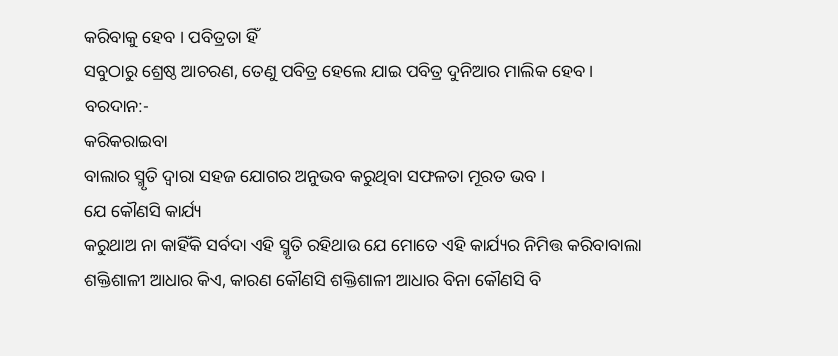କରିବାକୁ ହେବ । ପବିତ୍ରତା ହିଁ
ସବୁଠାରୁ ଶ୍ରେଷ୍ଠ ଆଚରଣ, ତେଣୁ ପବିତ୍ର ହେଲେ ଯାଇ ପବିତ୍ର ଦୁନିଆର ମାଲିକ ହେବ ।
ବରଦାନ:-
କରିକରାଇବା
ବାଲାର ସ୍ମୃତି ଦ୍ୱାରା ସହଜ ଯୋଗର ଅନୁଭବ କରୁଥିବା ସଫଳତା ମୂରତ ଭବ ।
ଯେ କୌଣସି କାର୍ଯ୍ୟ
କରୁଥାଅ ନା କାହିଁକି ସର୍ବଦା ଏହି ସ୍ମୃତି ରହିଥାଉ ଯେ ମୋତେ ଏହି କାର୍ଯ୍ୟର ନିମିତ୍ତ କରିବାବାଲା
ଶକ୍ତିଶାଳୀ ଆଧାର କିଏ, କାରଣ କୌଣସି ଶକ୍ତିଶାଳୀ ଆଧାର ବିନା କୌଣସି ବି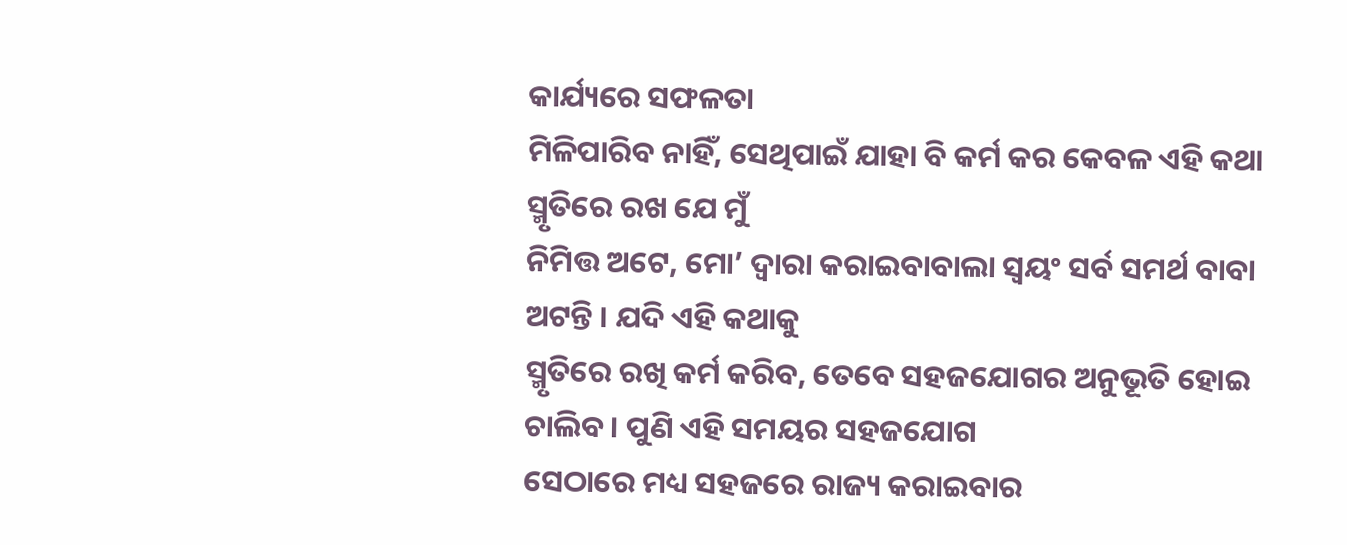କାର୍ଯ୍ୟରେ ସଫଳତା
ମିଳିପାରିବ ନାହିଁ, ସେଥିପାଇଁ ଯାହା ବି କର୍ମ କର କେବଳ ଏହି କଥା ସ୍ମୃତିରେ ରଖ ଯେ ମୁଁ
ନିମିତ୍ତ ଅଟେ, ମୋ’ ଦ୍ୱାରା କରାଇବାବାଲା ସ୍ୱୟଂ ସର୍ବ ସମର୍ଥ ବାବା ଅଟନ୍ତି । ଯଦି ଏହି କଥାକୁ
ସ୍ମୃତିରେ ରଖି କର୍ମ କରିବ, ତେବେ ସହଜଯୋଗର ଅନୁଭୂତି ହୋଇ ଚାଲିବ । ପୁଣି ଏହି ସମୟର ସହଜଯୋଗ
ସେଠାରେ ମଧ୍ୟ ସହଜରେ ରାଜ୍ୟ କରାଇବାର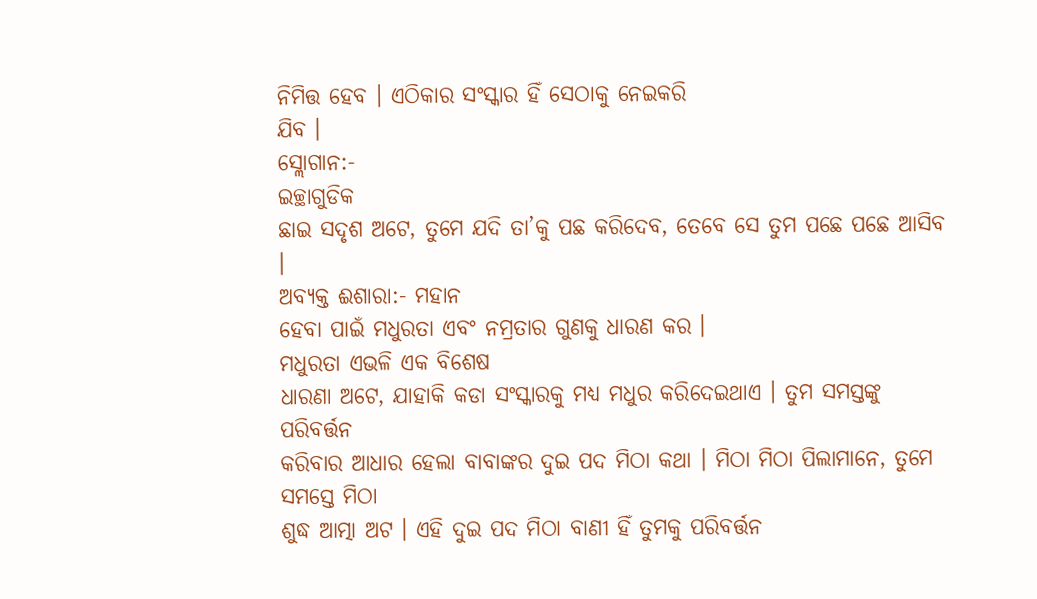ନିମିତ୍ତ ହେବ । ଏଠିକାର ସଂସ୍କାର ହିଁ ସେଠାକୁ ନେଇକରି
ଯିବ ।
ସ୍ଲୋଗାନ:-
ଇଚ୍ଛାଗୁଡିକ
ଛାଇ ସଦୃଶ ଅଟେ, ତୁମେ ଯଦି ତା’କୁ ପଛ କରିଦେବ, ତେବେ ସେ ତୁମ ପଛେ ପଛେ ଆସିବ ।
ଅବ୍ୟକ୍ତ ଈଶାରା:- ମହାନ
ହେବା ପାଇଁ ମଧୁରତା ଏବଂ ନମ୍ରତାର ଗୁଣକୁ ଧାରଣ କର ।
ମଧୁରତା ଏଭଳି ଏକ ବିଶେଷ
ଧାରଣା ଅଟେ, ଯାହାକି କଡା ସଂସ୍କାରକୁ ମଧ୍ୟ ମଧୁର କରିଦେଇଥାଏ । ତୁମ ସମସ୍ତଙ୍କୁ ପରିବର୍ତ୍ତନ
କରିବାର ଆଧାର ହେଲା ବାବାଙ୍କର ଦୁଇ ପଦ ମିଠା କଥା । ମିଠା ମିଠା ପିଲାମାନେ, ତୁମେ ସମସ୍ତେ ମିଠା
ଶୁଦ୍ଧ ଆତ୍ମା ଅଟ । ଏହି ଦୁଇ ପଦ ମିଠା ବାଣୀ ହିଁ ତୁମକୁ ପରିବର୍ତ୍ତନ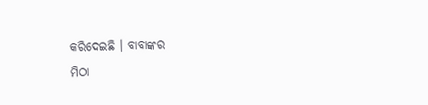କରିଦେଇଛି । ବାବାଙ୍କର
ମିଠା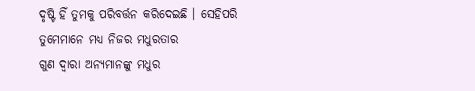ଦୃଷ୍ଟି ହିଁ ତୁମକୁ ପରିବର୍ତ୍ତନ କରିଦେଇଛି । ସେହିପରି ତୁମେମାନେ ମଧ୍ୟ ନିଜର ମଧୁରତାର
ଗୁଣ ଦ୍ୱାରା ଅନ୍ୟମାନଙ୍କୁ ମଧୁର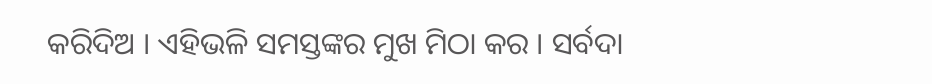କରିଦିଅ । ଏହିଭଳି ସମସ୍ତଙ୍କର ମୁଖ ମିଠା କର । ସର୍ବଦା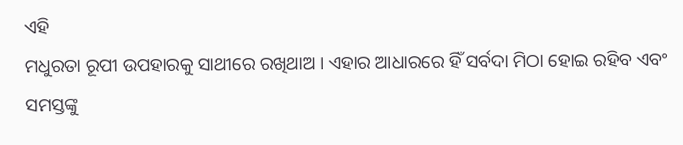ଏହି
ମଧୁରତା ରୂପୀ ଉପହାରକୁ ସାଥୀରେ ରଖିଥାଅ । ଏହାର ଆଧାରରେ ହିଁ ସର୍ବଦା ମିଠା ହୋଇ ରହିବ ଏବଂ
ସମସ୍ତଙ୍କୁ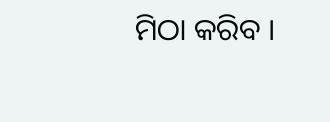ମିଠା କରିବ ।